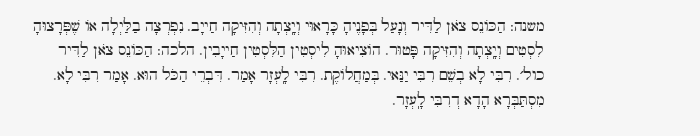משנה: הַכּוֹנֵס צֹאן לַדִּיר וְנָעַל בְּפָנֶיהָ כָּרָאוּי וְיָֽצְתָה וְהִזִּיקָה חַייָב. נִפְרְצָה בַלַּיְלָה אוֹ שֶׁפְּרָצוּהָ לִסְטִים וְיָֽצְתָה וְהִזִּיקָה פָּטוּר. הוֹצִיאוּהָ לִיסְטִין הַלִּסְטִין חַייָבִין. הלכה: הַכּוֹנֵס צֹאן לַדִּיר כול׳. רִבִּי לָא בְשֵׁם רִבִּי יַנַּאי. בְּמַחֲלוֹקֶת. רִבִּי לָֽעְזָר אָמַר. דִּבְרֵי הַכֹּל הוּא. אָמַר רִבִּי לָא. מִסְתַּבְּרָא הָדָא דְרִבִּי לָֽעְזָר.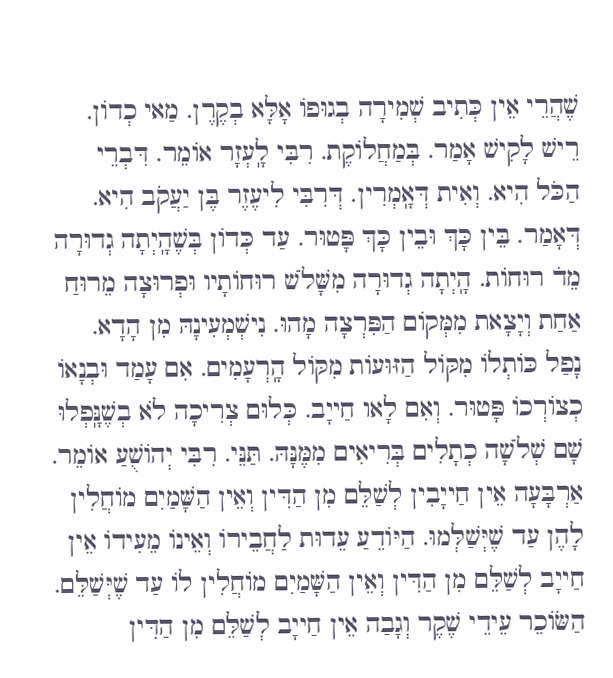שֶׁהֲרֵי אֵין כְּתִיב שְׁמִירָה בְגוּפוֹ אָלָּא בְקֶרֶן. מַאי כְדוֹן. רֵישׁ לָקִישׁ אָמַר. בְּמַחֲלוֹקֶת. רִבִּי לָֽעְזָר אוֹמֵר. דִּבְרֵי הַכֹּל הִיא. וְאִית דְּאָֽמְרִין. דְּרִבִּי לִיעֶזֶר בֶּן יַעֲקֹב הִיא. דְּאָמַר. בֵּין כָּךְ וּבֵין כָּךְ פָּטוּר. עַד כְּדוֹן בְּשֶׁהָֽיְתָה גְדוּרָה מֵד̇ רוּחוֹת. הָֽיְתָה גְדוּרָה מִשָּׁלֹשׁ רוּחוֹתָיו וּפְרוּצָה מֵרוּחַ אַחַת וְיָצָאת מִמְּקוֹם הַפִּרְצָה מָהוּ. נִישְׁמְעִינָהּ מִן הָדָא. נָפַל כּוֹתְלוֹ מִקּוֹל הַזּוּעוֹת מִקּוֹל הָֽרְעָמִים. אִם עָמַד וּבְנָאוֹ כְצוֹרְכוֹ פָּטוּר. וְאִם לָאו חַייָב. כְּלוּם צְרִיכָה לֹא בְשֶׁנָּֽפְלוּ שָׁם שְׁלֹשָׁה כְתָלִים בְּרִיאִים מִמֶּנָּהּ. תַּנֵּי. רִבִּי יְהוֹשֻׁעַ אוֹמֵר. אַרְבָּעָה אֵין חַייָבִין לְשַׁלֵּם מִן הַדִּין וְאֵין הַשָּׁמַיִם מוֹחֲלִין לָהֶן עַד שֶׁיְּשַׁלְּמוּ. הַיּוֹדֵעַ עֵדוּת לַחֲבֵירוֹ וְאֵינוֹ מֵעִידוֹ אֵין חַייָב לְשַׁלֵּם מִן הַדִּין וְאֵין הַשָּׁמַיִם מוֹחֲלִין לוֹ עַד שֶׁיְּשַׁלֵּם. הַשּׂוֹכֵר עֵידֵי שֶׁקֶר וְגָבַה אֵין חַייָב לְשַׁלֵּם מִן הַדִּין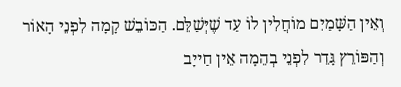וְאֵין הַשָּׁמַיִם מוֹחֲלִין לוֹ עַד שֶׁיְּשַׁלֵּם. הַכּוֹבֵשׁ קָמָה לִפְנֵי הָאוֹר וְהַפּוֹרֵץ גָּדֵר לִפְנֵי בְהֵמָה אֵין חַייָב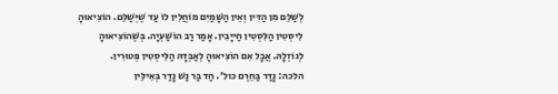לְשַׁלֵּם מִן הַדִּין וְאֵין הַשָּׁמַיִם מוֹחֲלִין לוֹ עַד שֶׁיְּשַׁלֵּם. הוֹצִיאוּהָ לִיסְטִין הַלִּסְטִין חַייָבִין. אָמַר רַב הוֹשַׁעְיָה. בְּשֶׁהוֹצִיאוּהָ לְגוֹזְלָהּ. אֲבָל אִם הוֹצִיאוּהָ לְאַבְּדָהּ הַלִּיסְטִין פְּטוּרִין.
הלכה: נָדַר בַּחֵרֶם כול׳. חַד בַּר נַשׁ נָדַר בְּאִילֵּין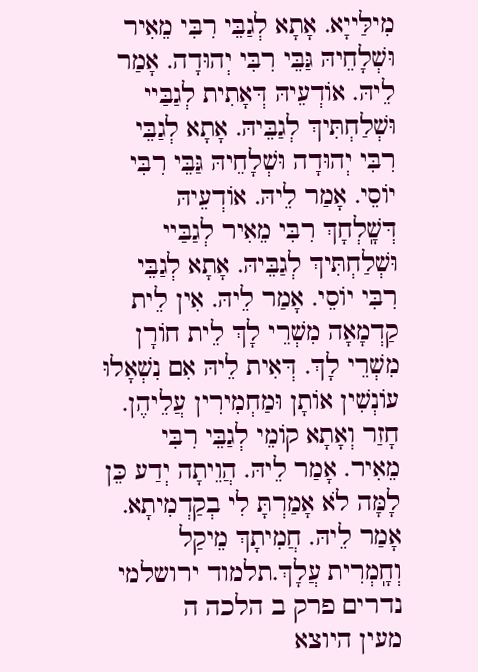מִילַּייָא. אָתָא לְגַבֵּי רִבִּי מֵאִיר וּשְׁלָחֵיהּ גַּבֵּי רִבִּי יְהוּדָה. אָמַר לֵיהּ. אוֹדְעֵיהּ דְּאָתִית לְגַבַּיי וּשְׁלַחְתִּיךְ לְגַבֵּיהּ. אָתָא לְגַבֵּי רִבִּי יְהוּדָה וּשְׁלָחֵיהּ גַּבֵּי רִבִּי יוֹסֵי. אָמַר לֵיהּ. אוֹדְעֵיהּ דְּשָֽׁלְחָךְ רִבִּי מֵאִיר לְגַבַּיי וּשְׁלַחְתִּיךְ לְגַבֵּיהּ. אָתָא לְגַבֵּי רִבִּי יוֹסֵי. אָמַר לֵיהּ. אִין לֵית קַדְמָאָה מִשְׁרֵי לָךְ לֵית חוֹרָן מִשְׁרֵי לָךְ. דְּאִית לֵיהּ אִם נִשְׁאָלוּ עוֹנְשִׁין אוֹתָן וּמַחְמִירִין עֲלֵיהֶן. חָזַר וְאָתָא קוֹמֵי לְגַבֵּי רִבִּי מֵאִיר. אָמַר לֵיהּ. הֲוֵיתָה יְדַע כֵּן לָמָּה לֹא אָמַרְתָּ לִי בְקַדְמִיתָא. אָמַר לֵיהּ. חֲמִיתָךְ מֵיקַל וְחָֽמְרִית עֲלָךְ.תלמוד ירושלמי נדרים פרק ב הלכה ה
מעין היוצא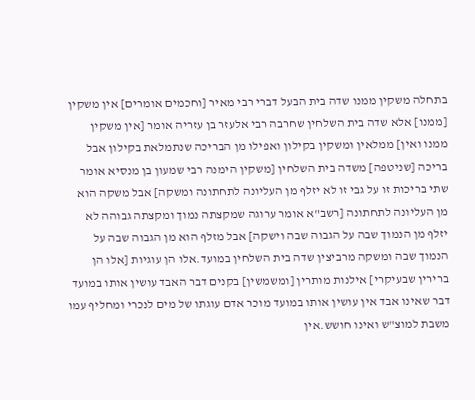בתחלה משקין ממנו שדה בית הבעל דברי רבי מאיר [וחכמים אומרים] אין משקין [ממנו] אלא שדה בית השלחין שחרבה רבי אלעזר בן עזריה אומר [אין משקין ממנו ואין] ממלאין ומשקין בקילון ואפילו מן הבריכה שנתמלאת בקילון אבל בריכה [שניטפה] משדה בית השלחין [משקין הימנה רבי שמעון בן מנסיא אומר שתי בריכות זו על גבי זו לא יזלף מן העליונה לתחתונה ומשקה] אבל משקה הוא מן העליונה לתחתונה [רשב"א אומר ערוגה שמקצתה נמוך ומקצתה גבוהה לא יזלף מן הנמוך שבה על הגבוה שבה וישקה] אבל מזלף הוא מן הגבוה שבה על הנמוך שבה ומשקה מרביצין שדה בית השלחין במועד.אלו הן עוגיות [אלו הן ברירין שבעיקרי] אילנות מותרין [ומשמשין] בקנים דבר האבד עושין אותו במועד דבר שאינו אבד אין עושין אותו במועד מוכר אדם עוגתו של מים לנכרי ומחליף עמו משבת למוצ"ש ואינו חושש.אין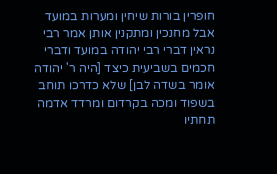חופרין בורות שיחין ומערות במועד אבל מחנכין ומתקנין אותן אמר רבי נראין דברי רבי יהודה במועד ודברי חכמים בשביעית כיצד [היה ר' יהודה אומר בשדה לבן] שלא כדרכו תוחב בשפוד ומכה בקרדום ומרדד אדמה תחתיו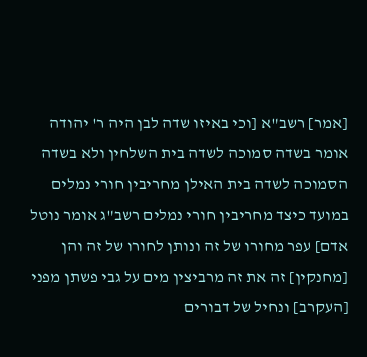[אמר] רשב"א [וכי באיזו שדה לבן היה ר' יהודה אומר בשדה סמוכה לשדה בית השלחין ולא בשדה הסמוכה לשדה בית האילן מחריבין חורי נמלים במועד כיצד מחריבין חורי נמלים רשב"ג אומר נוטל אדם] עפר מחורו של זה ונותן לחורו של זה והן [מחנקין] זה את זה מרביצין מים על גבי פשתן מפני [העקרב] ונחיל של דבורים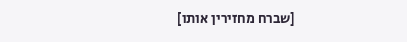[שברח מחזירין אותו]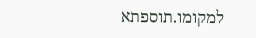למקומו.תוספתא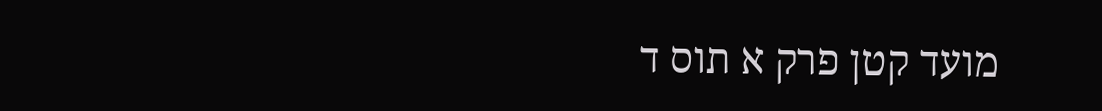מועד קטן פרק א תוס ד